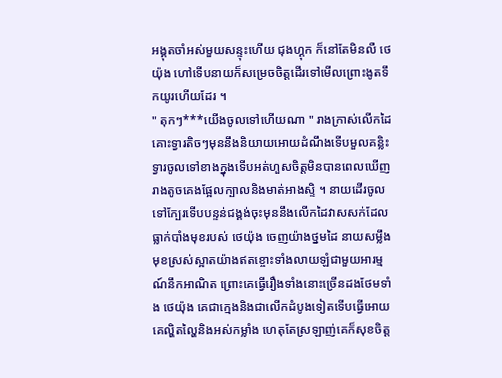អង្គុតចាំអស់មួយសន្ទុះហើយ ជុងហ្គុក ក៏នៅតែមិនលឺ ថេយ៉ុង ហៅទើបនាយក៏សម្រេចចិត្តដើរទៅមើលព្រោះងូតទឹកយូរហើយដែរ ។
" តុកៗ***យើងចូលទៅហើយណា " រាងក្រាស់លើកដៃគោះទ្វារតិចៗមុននឹងនិយាយអោយដំណឹងទើបមួលគន្លិះទ្វារចូលទៅខាងក្នុងទើបអត់ហួសចិត្តមិនបានពេលឃើញរាងតូចគេងផ្អែលក្បាលនិងមាត់អាងស្ទិ ។ នាយដើរចូលទៅក្បែរទើបបន្ទន់ជង្គង់ចុះមុននឹងលើកដៃវាសសក់ដែលធ្លាក់បាំងមុខរបស់ ថេយ៉ុង ចេញយ៉ាងថ្នមដៃ នាយសម្លឹងមុខស្រស់ស្អាតយ៉ាងឥតខ្ចោះទាំងលាយឡំជាមួយអារម្មណ៍នឹកអាណិត ព្រោះគេធ្វើរឿងទាំងនោះច្រើនដងថែមទាំង ថេយ៉ុង គេជាក្មេងនិងជាលើកដំបូងទៀតទើបធ្វើអោយគេល្ហិតល្ហៃនិងអស់កម្លាំង ហេតុតែស្រឡាញ់គេក៏សុខចិត្ត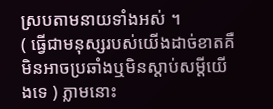ស្របតាមនាយទាំងអស់ ។
( ធ្វើជាមនុស្សរបស់យើងដាច់ខាតគឺមិនអាចប្រឆាំងឬមិនស្តាប់សម្តីយើងទេ ) ភ្លាមនោះ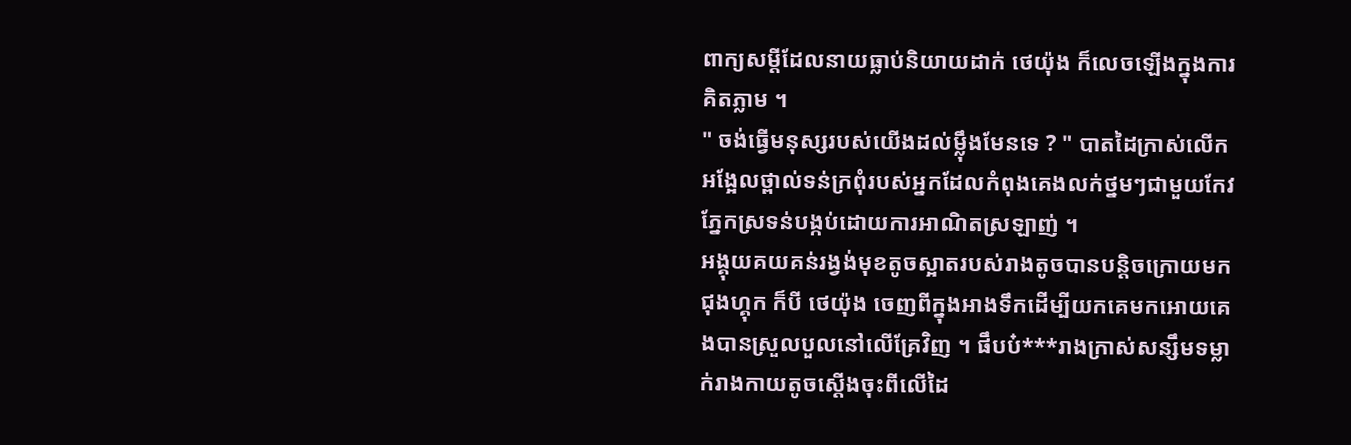ពាក្យសម្តីដែលនាយធ្លាប់និយាយដាក់ ថេយ៉ុង ក៏លេចឡើងក្នុងការគិតភ្លាម ។
" ចង់ធ្វើមនុស្សរបស់យើងដល់ម្ល៉ឹងមែនទេ ? " បាតដៃក្រាស់លើកអង្អែលថ្ពាល់ទន់ក្រពុំរបស់អ្នកដែលកំពុងគេងលក់ថ្នមៗជាមួយកែវភ្នែកស្រទន់បង្កប់ដោយការអាណិតស្រឡាញ់ ។
អង្គុយគយគន់រង្វង់មុខតូចស្អាតរបស់រាងតូចបានបន្តិចក្រោយមក ជុងហ្គុក ក៏បី ថេយ៉ុង ចេញពីក្នុងអាងទឹកដើម្បីយកគេមកអោយគេងបានស្រួលបួលនៅលើគ្រែវិញ ។ ផឹបប៎***រាងក្រាស់សន្សឹមទម្លាក់រាងកាយតូចស្តើងចុះពីលើដៃ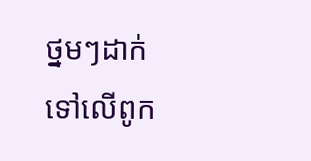ថ្នមៗដាក់ទៅលើពូក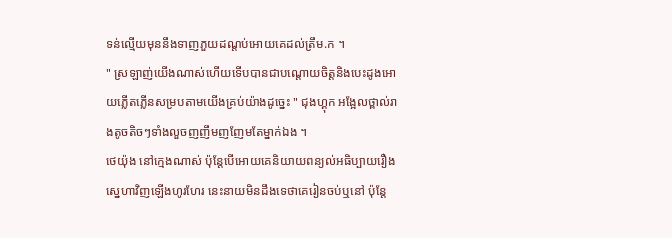ទន់ល្មើយមុននឹងទាញភួយដណ្តប់អោយគេដល់ត្រឹម.ក ។
" ស្រឡាញ់យើងណាស់ហើយទើបបានជាបណ្តោយចិត្តនិងបេះដូងអោយភ្លើតភ្លើនសម្របតាមយើងគ្រប់យ៉ាងដូច្នេះ " ជុងហ្គុក អង្អែលថ្ពាល់រាងតូចតិចៗទាំងលួចញញឹមញញែមតែម្នាក់ឯង ។
ថេយ៉ុង នៅក្មេងណាស់ ប៉ុន្តែបើអោយគេនិយាយពន្យល់អធិប្បាយរឿងស្នេហាវិញឡើងហូរហែរ នេះនាយមិនដឹងទេថាគេរៀនចប់ឬនៅ ប៉ុន្តែ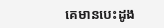គេមានបេះដូង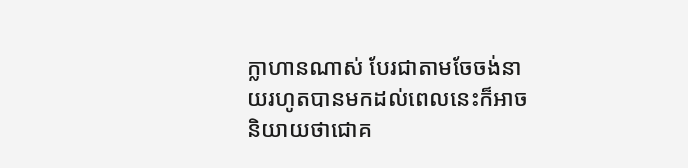ក្លាហានណាស់ បែរជាតាមចែចង់នាយរហូតបានមកដល់ពេលនេះក៏អាចនិយាយថាជោគ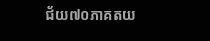ជ័យ៧០ភាគតយ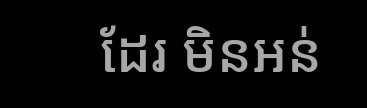ដែរ មិនអន់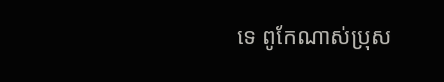ទេ ពូកែណាស់ប្រុស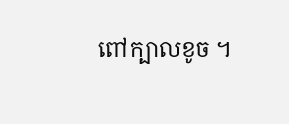ពៅក្បាលខូច ។